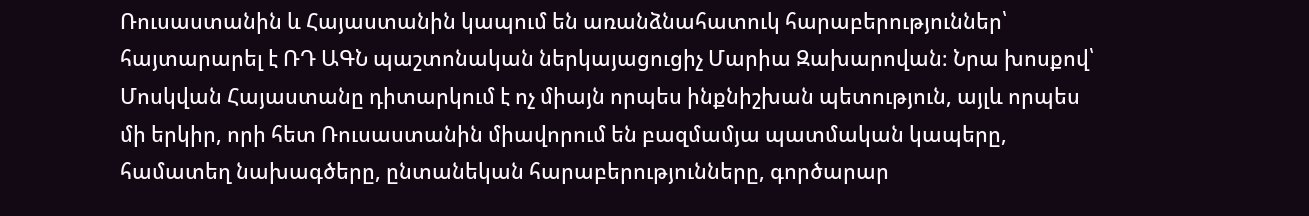Ռուսաստանին և Հայաստանին կապում են առանձնահատուկ հարաբերություններ՝ հայտարարել է ՌԴ ԱԳՆ պաշտոնական ներկայացուցիչ Մարիա Զախարովան։ Նրա խոսքով՝ Մոսկվան Հայաստանը դիտարկում է ոչ միայն որպես ինքնիշխան պետություն, այլև որպես մի երկիր, որի հետ Ռուսաստանին միավորում են բազմամյա պատմական կապերը, համատեղ նախագծերը, ընտանեկան հարաբերությունները, գործարար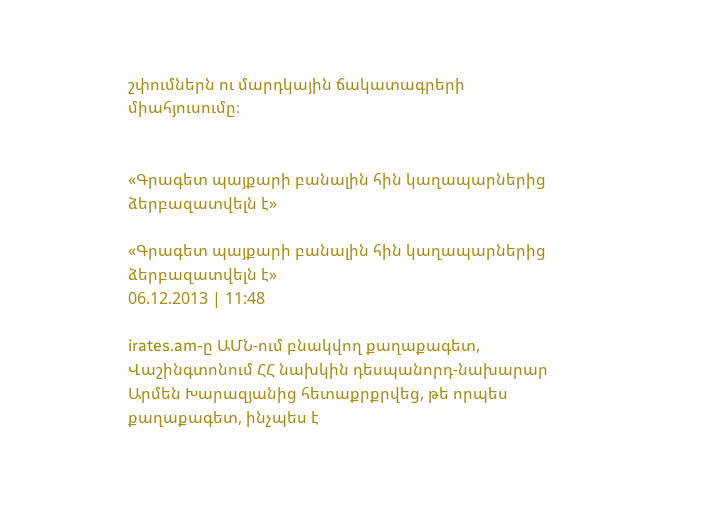շփումներն ու մարդկային ճակատագրերի միահյուսումը։


«Գրագետ պայքարի բանալին հին կաղապարներից ձերբազատվելն է»

«Գրագետ պայքարի բանալին հին կաղապարներից ձերբազատվելն է»
06.12.2013 | 11:48

irates.am-ը ԱՄՆ-ում բնակվող քաղաքագետ, Վաշինգտոնում ՀՀ նախկին դեսպանորդ-նախարար Արմեն Խարազյանից հետաքրքրվեց, թե որպես քաղաքագետ, ինչպես է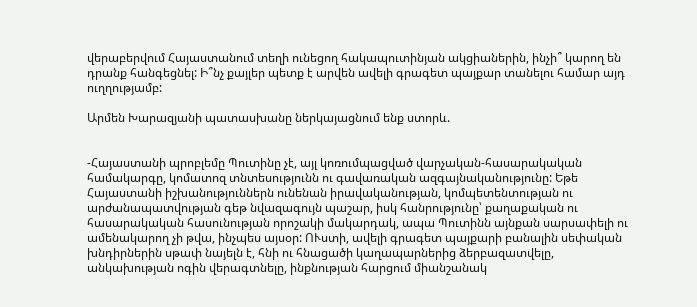վերաբերվում Հայաստանում տեղի ունեցող հակապուտինյան ակցիաներին, ինչի՞ կարող են դրանք հանգեցնել: Ի՞նչ քայլեր պետք է արվեն ավելի գրագետ պայքար տանելու համար այդ ուղղությամբ:

Արմեն Խարազյանի պատասխանը ներկայացնում ենք ստորև.


-Հայաստանի պրոբլեմը Պուտինը չէ, այլ կոռումպացված վարչական-հասարակական համակարգը, կոմատոզ տնտեսությունն ու գավառական ազգայնականությունը: Եթե Հայաստանի իշխանություններն ունենան իրավականության, կոմպետենտության ու արժանապատվության գեթ նվազագույն պաշար, իսկ հանրությունը՝ քաղաքական ու հասարակական հասունության որոշակի մակարդակ, ապա Պուտինն այնքան սարսափելի ու ամենակարող չի թվա, ինչպես այսօր: ՈՒստի, ավելի գրագետ պայքարի բանալին սեփական խնդիրներին սթափ նայելն է, հնի ու հնացածի կաղապարներից ձերբազատվելը, անկախության ոգին վերագտնելը, ինքնության հարցում միանշանակ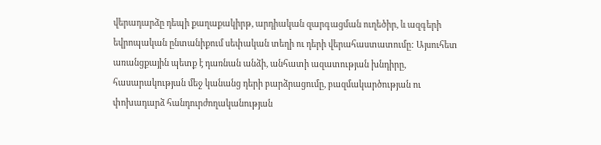վերադարձը դեպի քաղաքակիրթ, արդիական զարգացման ուղեծիր, և ազգերի եվրոպական ընտանիքում սեփական տեղի ու դերի վերահաստատումը: Այսուհետ առանցքային պետք է դառնան անձի, անհատի ազատության խնդիրը, հասարակության մեջ կանանց դերի բարձրացումը, բազմակարծության ու փոխադարձ հանդուրժողականության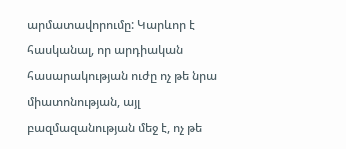արմատավորումը: Կարևոր է հասկանալ, որ արդիական հասարակության ուժը ոչ թե նրա միատոնության, այլ բազմազանության մեջ է, ոչ թե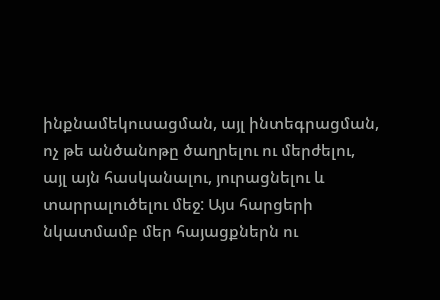ինքնամեկուսացման, այլ ինտեգրացման, ոչ թե անծանոթը ծաղրելու ու մերժելու, այլ այն հասկանալու, յուրացնելու և տարրալուծելու մեջ: Այս հարցերի նկատմամբ մեր հայացքներն ու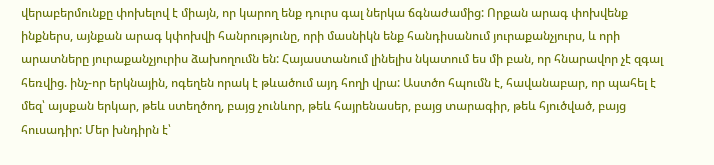վերաբերմունքը փոխելով է միայն, որ կարող ենք դուրս գալ ներկա ճգնաժամից: Որքան արագ փոխվենք ինքներս, այնքան արագ կփոխվի հանրությունը, որի մասնիկն ենք հանդիսանում յուրաքանչյուրս, և որի արատները յուրաքանչյուրիս ձախողումն են: Հայաստանում լինելիս նկատում ես մի բան, որ հնարավոր չէ զգալ հեռվից. ինչ-որ երկնային, ոգեղեն որակ է թևածում այդ հողի վրա: Աստծո հպումն է, հավանաբար, որ պահել է մեզ՝ այսքան երկար, թեև ստեղծող, բայց չունևոր, թեև հայրենասեր, բայց տարագիր, թեև հյուծված, բայց հուսադիր: Մեր խնդիրն է՝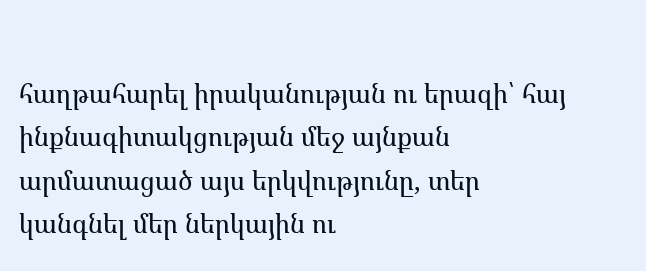հաղթահարել իրականության ու երազի՝ հայ ինքնագիտակցության մեջ այնքան արմատացած այս երկվությունը, տեր կանգնել մեր ներկային ու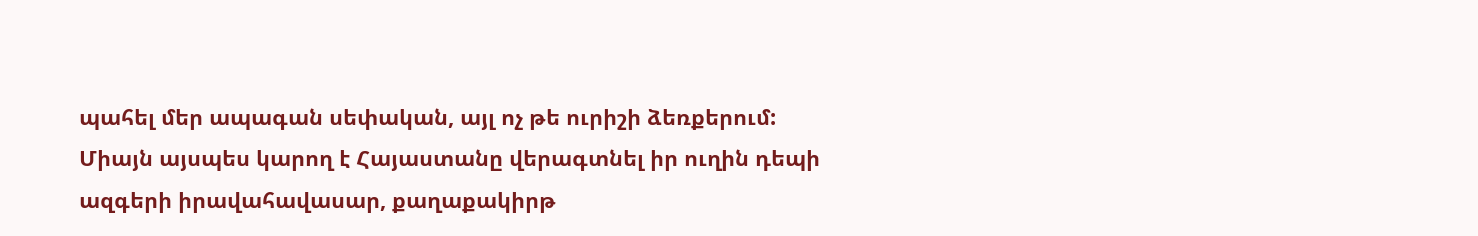պահել մեր ապագան սեփական, այլ ոչ թե ուրիշի ձեռքերում: Միայն այսպես կարող է Հայաստանը վերագտնել իր ուղին դեպի ազգերի իրավահավասար, քաղաքակիրթ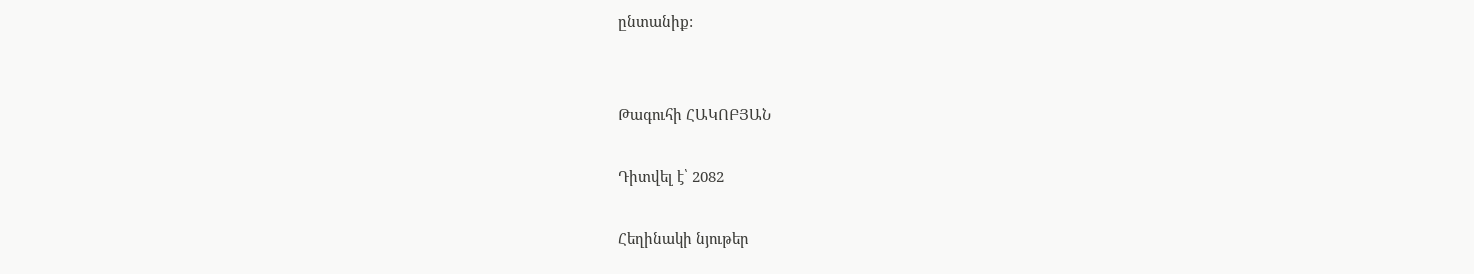ընտանիք:


Թագուհի ՀԱԿՈԲՅԱՆ

Դիտվել է՝ 2082

Հեղինակի նյութեր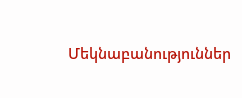Մեկնաբանություններ